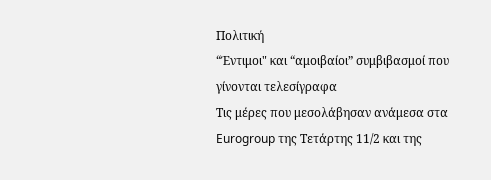Πολιτική
“Έντιμοι" και “αμοιβαίοι” συμβιβασμοί που γίνονται τελεσίγραφα
Τις μέρες που μεσολάβησαν ανάμεσα στα Eurogroup της Τετάρτης 11/2 και της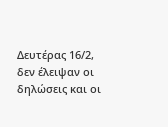Δευτέρας 16/2, δεν έλειψαν οι δηλώσεις και οι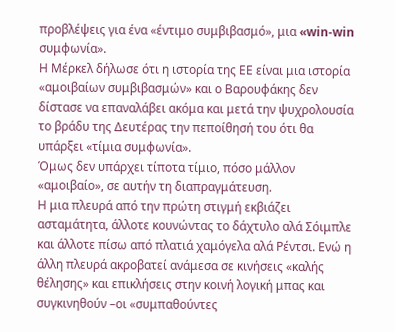προβλέψεις για ένα «έντιμο συμβιβασμό», μια «win-win συμφωνία».
Η Μέρκελ δήλωσε ότι η ιστορία της ΕΕ είναι μια ιστορία «αμοιβαίων συμβιβασμών» και ο Βαρουφάκης δεν δίστασε να επαναλάβει ακόμα και μετά την ψυχρολουσία το βράδυ της Δευτέρας την πεποίθησή του ότι θα υπάρξει «τίμια συμφωνία».
Όμως δεν υπάρχει τίποτα τίμιο, πόσο μάλλον «αμοιβαίο», σε αυτήν τη διαπραγμάτευση.
Η μια πλευρά από την πρώτη στιγμή εκβιάζει ασταμάτητα, άλλοτε κουνώντας το δάχτυλο αλά Σόιμπλε και άλλοτε πίσω από πλατιά χαμόγελα αλά Ρέντσι. Ενώ η άλλη πλευρά ακροβατεί ανάμεσα σε κινήσεις «καλής θέλησης» και επικλήσεις στην κοινή λογική μπας και συγκινηθούν –οι «συμπαθούντες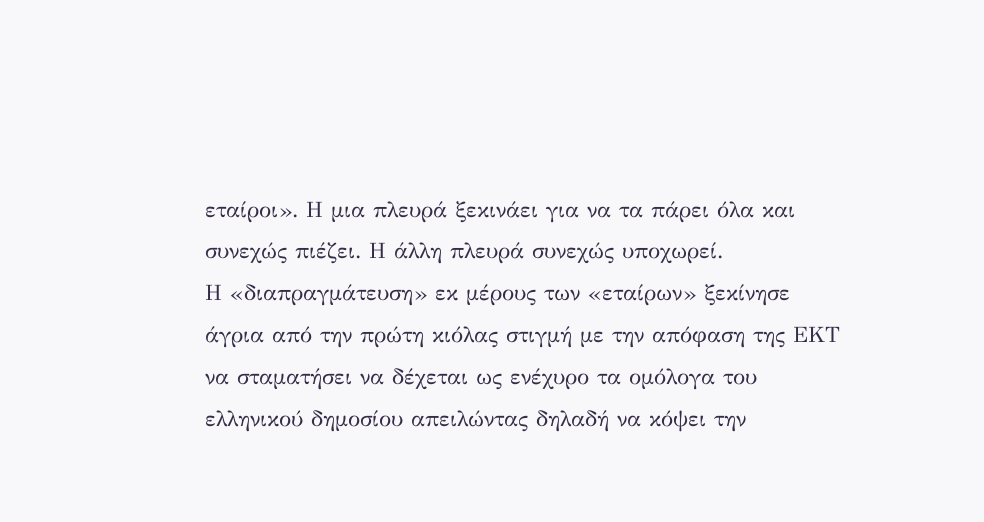εταίροι». Η μια πλευρά ξεκινάει για να τα πάρει όλα και συνεχώς πιέζει. Η άλλη πλευρά συνεχώς υποχωρεί.
Η «διαπραγμάτευση» εκ μέρους των «εταίρων» ξεκίνησε άγρια από την πρώτη κιόλας στιγμή με την απόφαση της ΕΚΤ να σταματήσει να δέχεται ως ενέχυρο τα ομόλογα του ελληνικού δημοσίου απειλώντας δηλαδή να κόψει την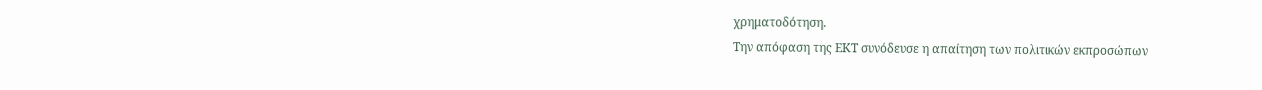χρηματοδότηση.
Την απόφαση της ΕΚΤ συνόδευσε η απαίτηση των πολιτικών εκπροσώπων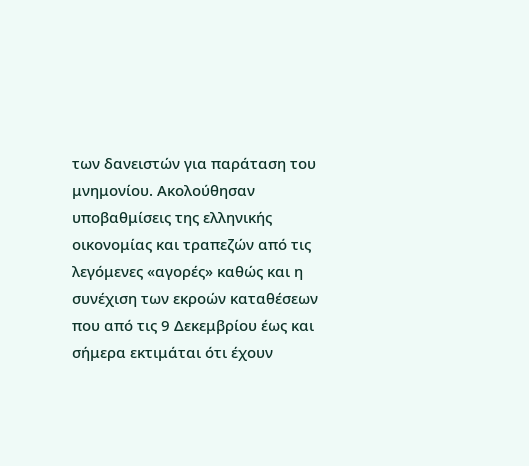των δανειστών για παράταση του μνημονίου. Ακολούθησαν υποβαθμίσεις της ελληνικής οικονομίας και τραπεζών από τις λεγόμενες «αγορές» καθώς και η συνέχιση των εκροών καταθέσεων που από τις 9 Δεκεμβρίου έως και σήμερα εκτιμάται ότι έχουν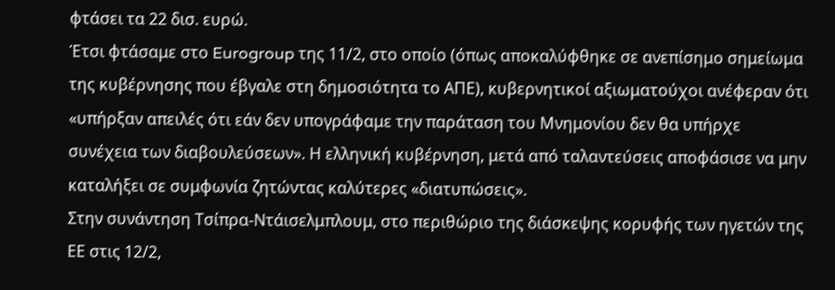φτάσει τα 22 δισ. ευρώ.
Έτσι φτάσαμε στο Eurogroup της 11/2, στο οποίο (όπως αποκαλύφθηκε σε ανεπίσημο σημείωμα της κυβέρνησης που έβγαλε στη δημοσιότητα το ΑΠΕ), κυβερνητικοί αξιωματούχοι ανέφεραν ότι «υπήρξαν απειλές ότι εάν δεν υπογράφαμε την παράταση του Μνημονίου δεν θα υπήρχε συνέχεια των διαβουλεύσεων». Η ελληνική κυβέρνηση, μετά από ταλαντεύσεις αποφάσισε να μην καταλήξει σε συμφωνία ζητώντας καλύτερες «διατυπώσεις».
Στην συνάντηση Τσίπρα-Ντάισελμπλουμ, στο περιθώριο της διάσκεψης κορυφής των ηγετών της ΕΕ στις 12/2,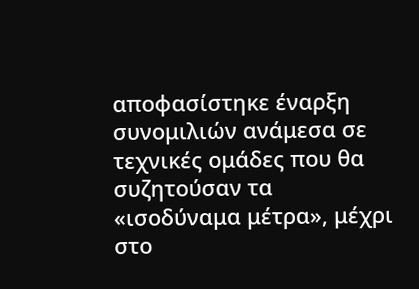αποφασίστηκε έναρξη συνομιλιών ανάμεσα σε τεχνικές ομάδες που θα συζητούσαν τα «ισοδύναμα μέτρα», μέχρι στο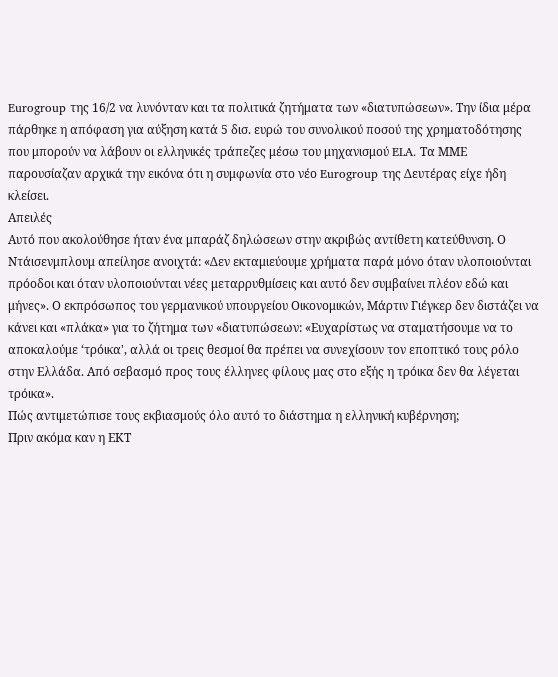Eurogroup της 16/2 να λυνόνταν και τα πολιτικά ζητήματα των «διατυπώσεων». Την ίδια μέρα πάρθηκε η απόφαση για αύξηση κατά 5 δισ. ευρώ του συνολικού ποσού της χρηματοδότησης που μπορούν να λάβουν οι ελληνικές τράπεζες μέσω του μηχανισμού ELA. Τα ΜΜΕ παρουσίαζαν αρχικά την εικόνα ότι η συμφωνία στο νέο Eurogroup της Δευτέρας είχε ήδη κλείσει.
Απειλές
Αυτό που ακολούθησε ήταν ένα μπαράζ δηλώσεων στην ακριβώς αντίθετη κατεύθυνση. Ο Ντάισενμπλουμ απείλησε ανοιχτά: «Δεν εκταμιεύουμε χρήματα παρά μόνο όταν υλοποιούνται πρόοδοι και όταν υλοποιούνται νέες μεταρρυθμίσεις και αυτό δεν συμβαίνει πλέον εδώ και μήνες». Ο εκπρόσωπος του γερμανικού υπουργείου Οικονομικών, Μάρτιν Γιέγκερ δεν διστάζει να κάνει και «πλάκα» για το ζήτημα των «διατυπώσεων: «Ευχαρίστως να σταματήσουμε να το αποκαλούμε ‘τρόικα', αλλά οι τρεις θεσμοί θα πρέπει να συνεχίσουν τον εποπτικό τους ρόλο στην Ελλάδα. Από σεβασμό προς τους έλληνες φίλους μας στο εξής η τρόικα δεν θα λέγεται τρόικα».
Πώς αντιμετώπισε τους εκβιασμούς όλο αυτό το διάστημα η ελληνική κυβέρνηση;
Πριν ακόμα καν η ΕΚΤ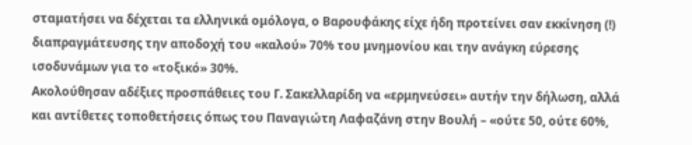σταματήσει να δέχεται τα ελληνικά ομόλογα, ο Βαρουφάκης είχε ήδη προτείνει σαν εκκίνηση (!) διαπραγμάτευσης την αποδοχή του «καλού» 70% του μνημονίου και την ανάγκη εύρεσης ισοδυνάμων για το «τοξικό» 30%.
Ακολούθησαν αδέξιες προσπάθειες του Γ. Σακελλαρίδη να «ερμηνεύσει» αυτήν την δήλωση, αλλά και αντίθετες τοποθετήσεις όπως του Παναγιώτη Λαφαζάνη στην Βουλή – «ούτε 50, ούτε 60%,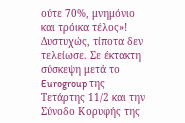ούτε 70%, μνημόνιο και τρόικα τέλος»!
Δυστυχώς, τίποτα δεν τελείωσε. Σε έκτακτη σύσκεψη μετά το Eurogroup της Τετάρτης 11/2 και την Σύνοδο Κορυφής της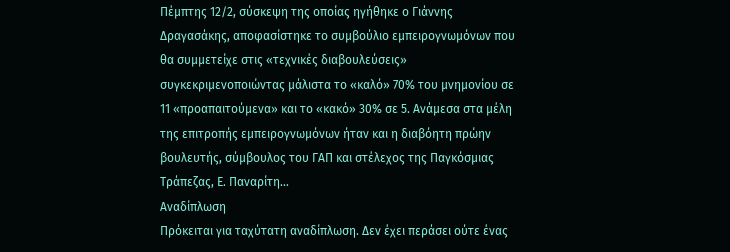Πέμπτης 12/2, σύσκεψη της οποίας ηγήθηκε ο Γιάννης Δραγασάκης, αποφασίστηκε το συμβούλιο εμπειρογνωμόνων που θα συμμετείχε στις «τεχνικές διαβουλεύσεις» συγκεκριμενοποιώντας μάλιστα το «καλό» 70% του μνημονίου σε 11 «προαπαιτούμενα» και το «κακό» 30% σε 5. Ανάμεσα στα μέλη της επιτροπής εμπειρογνωμόνων ήταν και η διαβόητη πρώην βουλευτής, σύμβουλος του ΓΑΠ και στέλεχος της Παγκόσμιας Τράπεζας, Ε. Παναρίτη…
Αναδίπλωση
Πρόκειται για ταχύτατη αναδίπλωση. Δεν έχει περάσει ούτε ένας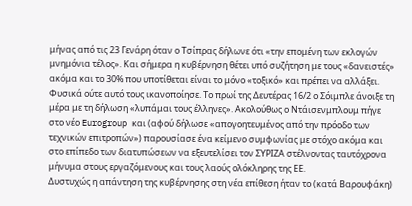μήνας από τις 23 Γενάρη όταν ο Τσίπρας δήλωνε ότι «την επομένη των εκλογών μνημόνια τέλος». Και σήμερα η κυβέρνηση θέτει υπό συζήτηση με τους «δανειστές» ακόμα και το 30% που υποτίθεται είναι το μόνο «τοξικό» και πρέπει να αλλάξει.
Φυσικά ούτε αυτό τους ικανοποίησε. Το πρωί της Δευτέρας 16/2 ο Σόιμπλε άνοιξε τη μέρα με τη δήλωση «λυπάμαι τους έλληνες». Ακολούθως ο Ντάισενμπλουμ πήγε στο νέο Eurogroup και (αφού δήλωσε «απογοητευμένος από την πρόοδο των τεχνικών επιτροπών») παρουσίασε ένα κείμενο συμφωνίας με στόχο ακόμα και στο επίπεδο των διατυπώσεων να εξευτελίσει τον ΣΥΡΙΖΑ στέλνοντας ταυτόχρονα μήνυμα στους εργαζόμενους και τους λαούς ολόκληρης της ΕΕ.
Δυστυχώς η απάντηση της κυβέρνησης στη νέα επίθεση ήταν το (κατά Βαρουφάκη)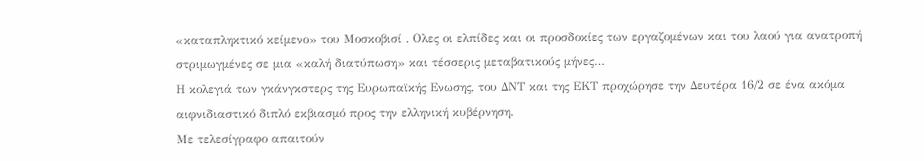«καταπληκτικό κείμενο» του Μοσκοβισί . Ολες οι ελπίδες και οι προσδοκίες των εργαζομένων και του λαού για ανατροπή στριμωγμένες σε μια «καλή διατύπωση» και τέσσερις μεταβατικούς μήνες…
Η κολεγιά των γκάνγκστερς της Ευρωπαϊκής Ενωσης, του ΔΝΤ και της ΕΚΤ προχώρησε την Δευτέρα 16/2 σε ένα ακόμα αιφνιδιαστικό διπλό εκβιασμό προς την ελληνική κυβέρνηση.
Με τελεσίγραφο απαιτούν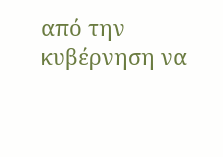από την κυβέρνηση να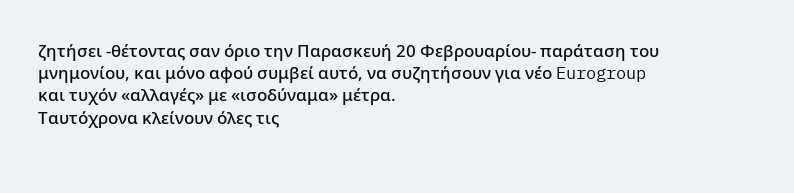ζητήσει -θέτοντας σαν όριο την Παρασκευή 20 Φεβρουαρίου- παράταση του μνημονίου, και μόνο αφού συμβεί αυτό, να συζητήσουν για νέο Eurogroup και τυχόν «αλλαγές» με «ισοδύναμα» μέτρα.
Ταυτόχρονα κλείνουν όλες τις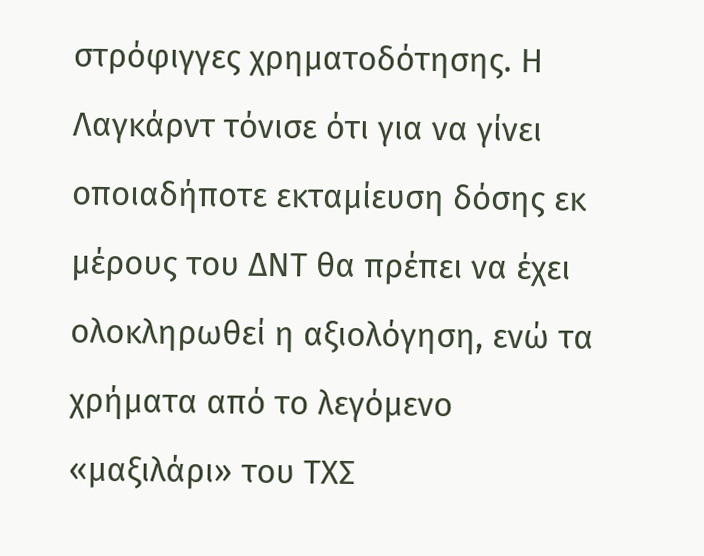στρόφιγγες χρηματοδότησης. Η Λαγκάρντ τόνισε ότι για να γίνει οποιαδήποτε εκταμίευση δόσης εκ μέρους του ΔΝΤ θα πρέπει να έχει ολοκληρωθεί η αξιολόγηση, ενώ τα χρήματα από το λεγόμενο «μαξιλάρι» του ΤΧΣ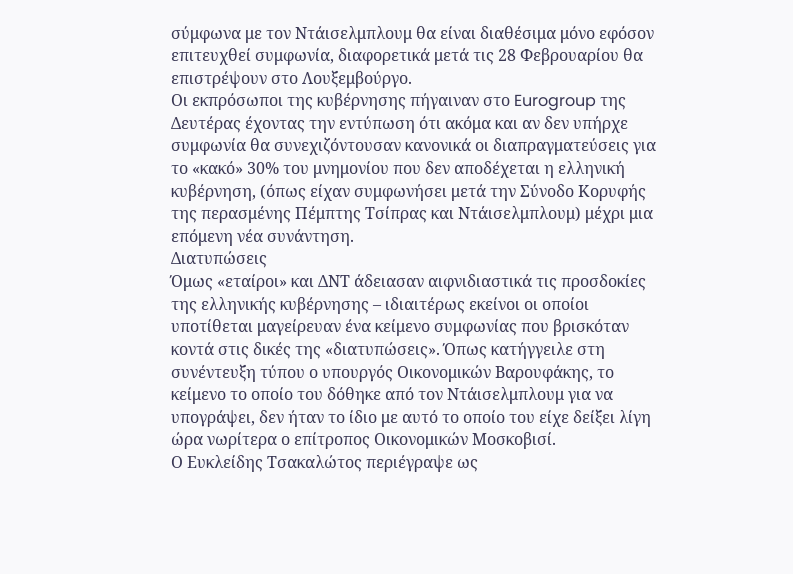σύμφωνα με τον Ντάισελμπλουμ θα είναι διαθέσιμα μόνο εφόσον επιτευχθεί συμφωνία, διαφορετικά μετά τις 28 Φεβρουαρίου θα επιστρέψουν στο Λουξεμβούργο.
Οι εκπρόσωποι της κυβέρνησης πήγαιναν στο Eurogroup της Δευτέρας έχοντας την εντύπωση ότι ακόμα και αν δεν υπήρχε συμφωνία θα συνεχιζόντουσαν κανονικά οι διαπραγματεύσεις για το «κακό» 30% του μνημονίου που δεν αποδέχεται η ελληνική κυβέρνηση, (όπως είχαν συμφωνήσει μετά την Σύνοδο Κορυφής της περασμένης Πέμπτης Τσίπρας και Ντάισελμπλουμ) μέχρι μια επόμενη νέα συνάντηση.
Διατυπώσεις
Όμως «εταίροι» και ΔΝΤ άδειασαν αιφνιδιαστικά τις προσδοκίες της ελληνικής κυβέρνησης – ιδιαιτέρως εκείνοι οι οποίοι υποτίθεται μαγείρευαν ένα κείμενο συμφωνίας που βρισκόταν κοντά στις δικές της «διατυπώσεις». Όπως κατήγγειλε στη συνέντευξη τύπου ο υπουργός Οικονομικών Βαρουφάκης, το κείμενο το οποίο του δόθηκε από τον Ντάισελμπλουμ για να υπογράψει, δεν ήταν το ίδιο με αυτό το οποίο του είχε δείξει λίγη ώρα νωρίτερα ο επίτροπος Οικονομικών Μοσκοβισί.
Ο Ευκλείδης Τσακαλώτος περιέγραψε ως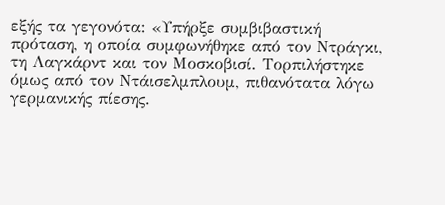εξής τα γεγονότα: «Υπήρξε συμβιβαστική πρόταση, η οποία συμφωνήθηκε από τον Ντράγκι, τη Λαγκάρντ και τον Μοσκοβισί. Τορπιλήστηκε όμως από τον Ντάισελμπλουμ, πιθανότατα λόγω γερμανικής πίεσης.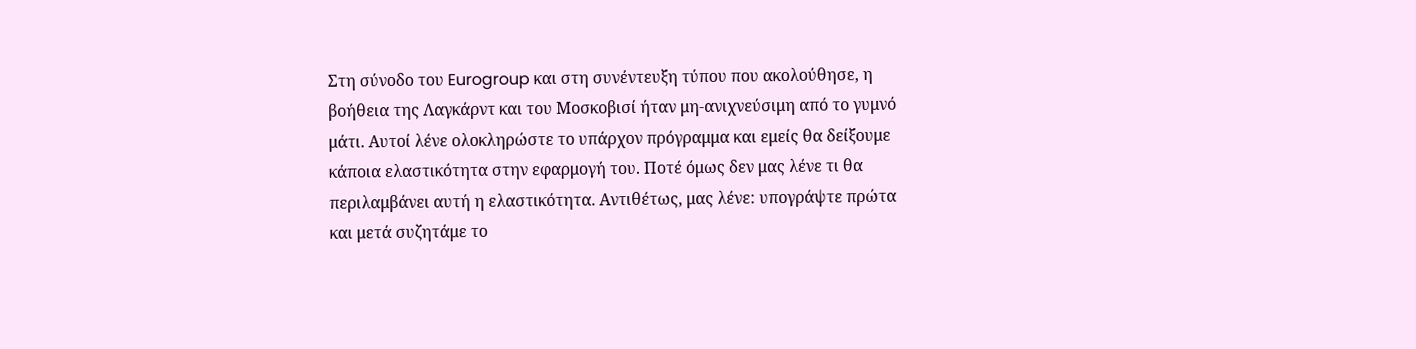Στη σύνοδο του Eurogroup και στη συνέντευξη τύπου που ακολούθησε, η βοήθεια της Λαγκάρντ και του Μοσκοβισί ήταν μη-ανιχνεύσιμη από το γυμνό μάτι. Αυτοί λένε ολοκληρώστε το υπάρχον πρόγραμμα και εμείς θα δείξουμε κάποια ελαστικότητα στην εφαρμογή του. Ποτέ όμως δεν μας λένε τι θα περιλαμβάνει αυτή η ελαστικότητα. Αντιθέτως, μας λένε: υπογράψτε πρώτα και μετά συζητάμε το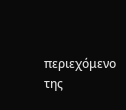περιεχόμενο της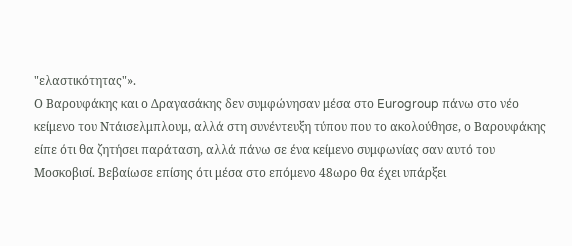"ελαστικότητας"».
Ο Βαρουφάκης και ο Δραγασάκης δεν συμφώνησαν μέσα στο Eurogroup πάνω στο νέο κείμενο του Ντάισελμπλουμ, αλλά στη συνέντευξη τύπου που τo ακολούθησε, ο Βαρουφάκης είπε ότι θα ζητήσει παράταση, αλλά πάνω σε ένα κείμενο συμφωνίας σαν αυτό του Μοσκοβισί. Βεβαίωσε επίσης ότι μέσα στο επόμενο 48ωρο θα έχει υπάρξει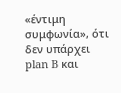«έντιμη συμφωνία», ότι δεν υπάρχει plan B και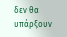δεν θα υπάρξουν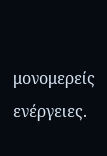μονομερείς ενέργειες.